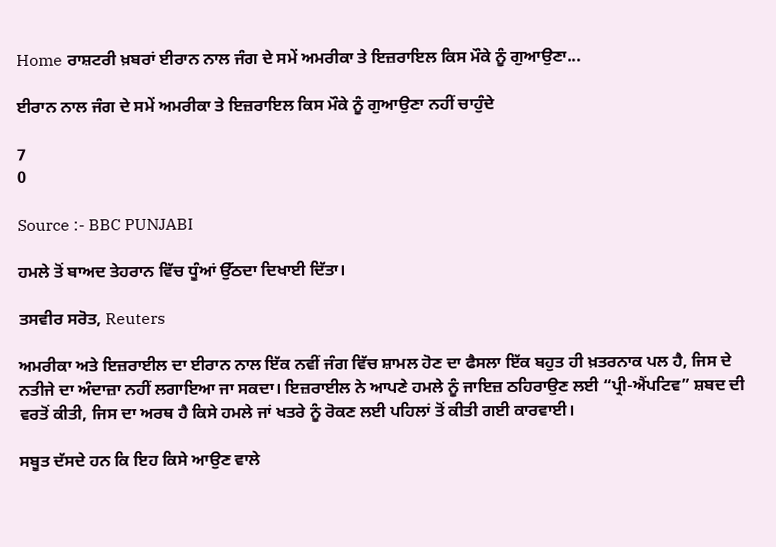Home ਰਾਸ਼ਟਰੀ ਖ਼ਬਰਾਂ ਈਰਾਨ ਨਾਲ ਜੰਗ ਦੇ ਸਮੇਂ ਅਮਰੀਕਾ ਤੇ ਇਜ਼ਰਾਇਲ ਕਿਸ ਮੌਕੇ ਨੂੰ ਗੁਆਉਣਾ...

ਈਰਾਨ ਨਾਲ ਜੰਗ ਦੇ ਸਮੇਂ ਅਮਰੀਕਾ ਤੇ ਇਜ਼ਰਾਇਲ ਕਿਸ ਮੌਕੇ ਨੂੰ ਗੁਆਉਣਾ ਨਹੀਂ ਚਾਹੁੰਦੇ

7
0

Source :- BBC PUNJABI

ਹਮਲੇ ਤੋਂ ਬਾਅਦ ਤੇਹਰਾਨ ਵਿੱਚ ਧੂੰਆਂ ਉੱਠਦਾ ਦਿਖਾਈ ਦਿੱਤਾ।

ਤਸਵੀਰ ਸਰੋਤ, Reuters

ਅਮਰੀਕਾ ਅਤੇ ਇਜ਼ਰਾਈਲ ਦਾ ਈਰਾਨ ਨਾਲ ਇੱਕ ਨਵੀਂ ਜੰਗ ਵਿੱਚ ਸ਼ਾਮਲ ਹੋਣ ਦਾ ਫੈਸਲਾ ਇੱਕ ਬਹੁਤ ਹੀ ਖ਼ਤਰਨਾਕ ਪਲ ਹੈ, ਜਿਸ ਦੇ ਨਤੀਜੇ ਦਾ ਅੰਦਾਜ਼ਾ ਨਹੀਂ ਲਗਾਇਆ ਜਾ ਸਕਦਾ। ਇਜ਼ਰਾਈਲ ਨੇ ਆਪਣੇ ਹਮਲੇ ਨੂੰ ਜਾਇਜ਼ ਠਹਿਰਾਉਣ ਲਈ “ਪ੍ਰੀ-ਐਂਪਟਿਵ” ਸ਼ਬਦ ਦੀ ਵਰਤੋਂ ਕੀਤੀ, ਜਿਸ ਦਾ ਅਰਥ ਹੈ ਕਿਸੇ ਹਮਲੇ ਜਾਂ ਖਤਰੇ ਨੂੰ ਰੋਕਣ ਲਈ ਪਹਿਲਾਂ ਤੋਂ ਕੀਤੀ ਗਈ ਕਾਰਵਾਈ।

ਸਬੂਤ ਦੱਸਦੇ ਹਨ ਕਿ ਇਹ ਕਿਸੇ ਆਉਣ ਵਾਲੇ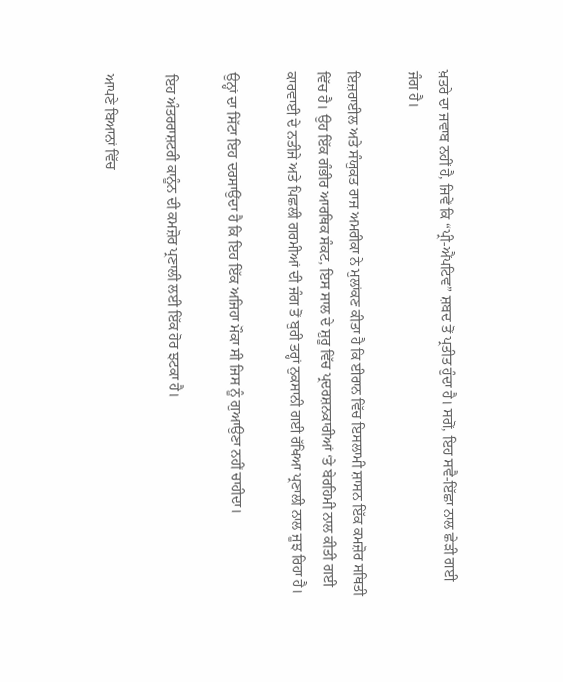ਖ਼ਤਰੇ ਦਾ ਜਵਾਬ ਨਹੀਂ ਹੈ, ਜਿਵੇਂ ਕਿ “ਪ੍ਰੀ-ਐਂਪਟਿਵ” ਸ਼ਬਦ ਤੋਂ ਪ੍ਰਤੀਤ ਹੁੰਦਾ ਹੈ। ਸਗੋਂ, ਇਹ ਸਵੈ-ਇੱਛਾ ਨਾਲ ਛੇੜੀ ਗਈ ਜੰਗ ਹੈ।

ਇਜ਼ਰਾਈਲ ਅਤੇ ਸੰਯੁਕਤ ਰਾਜ ਅਮਰੀਕਾ ਨੇ ਮੁਲਾਂਕਣ ਕੀਤਾ ਹੈ ਕਿ ਈਰਾਨ ਵਿੱਚ ਇਸਲਾਮੀ ਸ਼ਾਸਨ ਇੱਕ ਕਮਜ਼ੋਰ ਸਥਿਤੀ ਵਿੱਚ ਹੈ। ਉਹ ਇੱਕ ਗੰਭੀਰ ਆਰਥਿਕ ਸੰਕਟ, ਇਸ ਸਾਲ ਦੇ ਸ਼ੁਰੂ ਵਿੱਚ ਪ੍ਰਦਰਸ਼ਨਕਾਰੀਆਂ ‘ਤੇ ਬੇਰਹਿਮੀ ਨਾਲ ਕੀਤੀ ਗਈ ਕਾਰਵਾਈ ਦੇ ਨਤੀਜੇ ਅਤੇ ਪਿਛਲੀ ਗਰਮੀਆਂ ਦੀ ਜੰਗ ਤੋਂ ਬੁਰੀ ਤਰ੍ਹਾਂ ਨੁਕਸਾਨੀ ਗਈ ਰੱਖਿਆ ਪ੍ਰਣਾਲੀ ਨਾਲ ਜੂਝ ਰਿਹਾ ਹੈ।

ਉਨ੍ਹਾਂ ਦਾ ਸਿੱਟਾ ਇਹ ਦਰਸਾਉਂਦਾ ਹੈ ਕਿ ਇਹ ਇੱਕ ਅਜਿਹਾ ਮੌਕਾ ਸੀ ਜਿਸ ਨੂੰ ਗੁਆਉਣਾ ਨਹੀਂ ਚਾਹੀਦਾ।

ਇਹ ਅੰਤਰਰਾਸ਼ਟਰੀ ਕਾਨੂੰਨ ਦੀ ਕਮਜ਼ੋਰ ਪ੍ਰਣਾਲੀ ਲਈ ਇੱਕ ਹੋਰ ਝਟਕਾ ਹੈ।

ਆਪਣੇ ਬਿਆਨਾਂ ਵਿੱਚ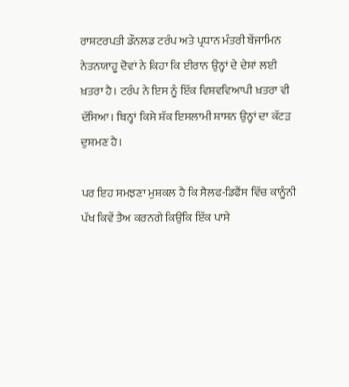ਰਾਸ਼ਟਰਪਤੀ ਡੌਨਲਡ ਟਰੰਪ ਅਤੇ ਪ੍ਰਧਾਨ ਮੰਤਰੀ ਬੇਂਜਾਮਿਨ ਨੇਤਨਯਾਹੂ ਦੋਵਾਂ ਨੇ ਕਿਹਾ ਕਿ ਈਰਾਨ ਉਨ੍ਹਾਂ ਦੇ ਦੇਸ਼ਾਂ ਲਈ ਖ਼ਤਰਾ ਹੈ। ਟਰੰਪ ਨੇ ਇਸ ਨੂੰ ਇੱਕ ਵਿਸ਼ਵਵਿਆਪੀ ਖ਼ਤਰਾ ਵੀ ਦੱਸਿਆ। ਬਿਨ੍ਹਾਂ ਕਿਸੇ ਸ਼ੱਕ ਇਸਲਾਮੀ ਸ਼ਾਸਨ ਉਨ੍ਹਾਂ ਦਾ ਕੱਟੜ ਦੁਸ਼ਮਣ ਹੈ।

ਪਰ ਇਹ ਸਮਝਣਾ ਮੁਸ਼ਕਲ ਹੈ ਕਿ ਸੈਲਫ-ਡਿਫੈਂਸ ਵਿੱਚ ਕਾਨੂੰਨੀ ਪੱਖ ਕਿਵੇਂ ਤੈਅ ਕਰਨਗੇ ਕਿਉਂਕਿ ਇੱਕ ਪਾਸੇ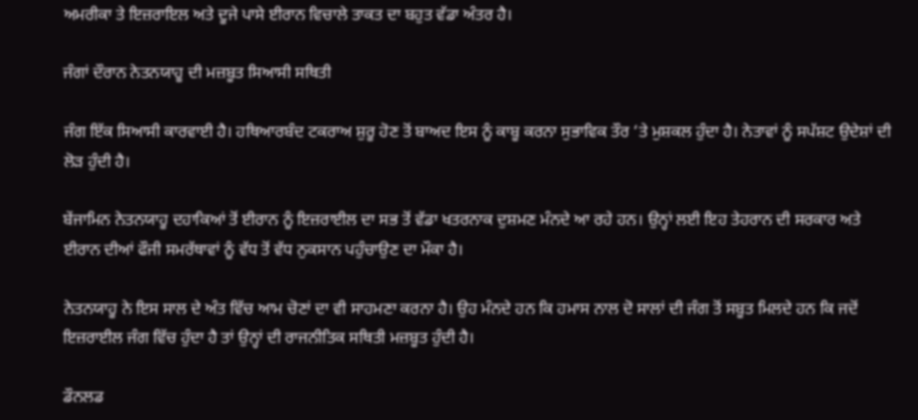ਅਮਰੀਕਾ ਤੇ ਇਜ਼ਰਾਇਲ ਅਤੇ ਦੂਜੇ ਪਾਸੇ ਈਰਾਨ ਵਿਚਾਲੇ ਤਾਕਤ ਦਾ ਬਹੁਤ ਵੱਡਾ ਅੰਤਰ ਹੈ।

ਜੰਗਾਂ ਦੌਰਾਨ ਨੇਤਨਯਾਹੂ ਦੀ ਮਜ਼ਬੂਤ ਸਿਆਸੀ ਸਥਿਤੀ

ਜੰਗ ਇੱਕ ਸਿਆਸੀ ਕਾਰਵਾਈ ਹੈ। ਹਥਿਆਰਬੰਦ ਟਕਰਾਅ ਸ਼ੁਰੂ ਹੋਣ ਤੋਂ ਬਾਅਦ ਇਸ ਨੂੰ ਕਾਬੂ ਕਰਨਾ ਸੁਭਾਵਿਕ ਤੌਰ ‘ਤੇ ਮੁਸ਼ਕਲ ਹੁੰਦਾ ਹੈ। ਨੇਤਾਵਾਂ ਨੂੰ ਸਪੱਸ਼ਟ ਉਦੇਸ਼ਾਂ ਦੀ ਲੋੜ ਹੁੰਦੀ ਹੈ।

ਬੇਂਜਾਮਿਨ ਨੇਤਨਯਾਹੂ ਦਹਾਕਿਆਂ ਤੋਂ ਈਰਾਨ ਨੂੰ ਇਜ਼ਰਾਈਲ ਦਾ ਸਭ ਤੋਂ ਵੱਡਾ ਖਤਰਨਾਕ ਦੁਸ਼ਮਣ ਮੰਨਦੇ ਆ ਰਹੇ ਹਨ। ਉਨ੍ਹਾਂ ਲਈ ਇਹ ਤੇਹਰਾਨ ਦੀ ਸਰਕਾਰ ਅਤੇ ਈਰਾਨ ਦੀਆਂ ਫੌਜੀ ਸਮਰੱਥਾਵਾਂ ਨੂੰ ਵੱਧ ਤੋਂ ਵੱਧ ਨੁਕਸਾਨ ਪਹੁੰਚਾਉਣ ਦਾ ਮੌਕਾ ਹੈ।

ਨੇਤਨਯਾਹੂ ਨੇ ਇਸ ਸਾਲ ਦੇ ਅੰਤ ਵਿੱਚ ਆਮ ਚੋਣਾਂ ਦਾ ਵੀ ਸਾਹਮਣਾ ਕਰਨਾ ਹੈ। ਉਹ ਮੰਨਦੇ ਹਨ ਕਿ ਹਮਾਸ ਨਾਲ ਦੋ ਸਾਲਾਂ ਦੀ ਜੰਗ ਤੋਂ ਸਬੂਤ ਮਿਲਦੇ ਹਨ ਕਿ ਜਦੋਂ ਇਜ਼ਰਾਈਲ ਜੰਗ ਵਿੱਚ ਹੁੰਦਾ ਹੈ ਤਾਂ ਉਨ੍ਹਾਂ ਦੀ ਰਾਜਨੀਤਿਕ ਸਥਿਤੀ ਮਜ਼ਬੂਤ ਹੁੰਦੀ ਹੈ।

ਡੌਨਲਡ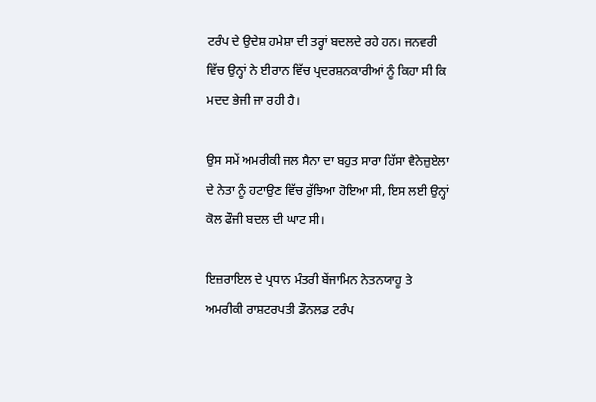ਟਰੰਪ ਦੇ ਉਦੇਸ਼ ਹਮੇਸ਼ਾ ਦੀ ਤਰ੍ਹਾਂ ਬਦਲਦੇ ਰਹੇ ਹਨ। ਜਨਵਰੀ ਵਿੱਚ ਉਨ੍ਹਾਂ ਨੇ ਈਰਾਨ ਵਿੱਚ ਪ੍ਰਦਰਸ਼ਨਕਾਰੀਆਂ ਨੂੰ ਕਿਹਾ ਸੀ ਕਿ ਮਦਦ ਭੇਜੀ ਜਾ ਰਹੀ ਹੈ।

ਉਸ ਸਮੇਂ ਅਮਰੀਕੀ ਜਲ ਸੈਨਾ ਦਾ ਬਹੁਤ ਸਾਰਾ ਹਿੱਸਾ ਵੈਨੇਜ਼ੁਏਲਾ ਦੇ ਨੇਤਾ ਨੂੰ ਹਟਾਉਣ ਵਿੱਚ ਰੁੱਝਿਆ ਹੋਇਆ ਸੀ, ਇਸ ਲਈ ਉਨ੍ਹਾਂ ਕੋਲ ਫੌਜੀ ਬਦਲ ਦੀ ਘਾਟ ਸੀ।

ਇਜ਼ਰਾਇਲ ਦੇ ਪ੍ਰਧਾਨ ਮੰਤਰੀ ਬੇਂਜਾਮਿਨ ਨੇਤਨਯਾਹੂ ਤੇ ਅਮਰੀਕੀ ਰਾਸ਼ਟਰਪਤੀ ਡੌਨਲਡ ਟਰੰਪ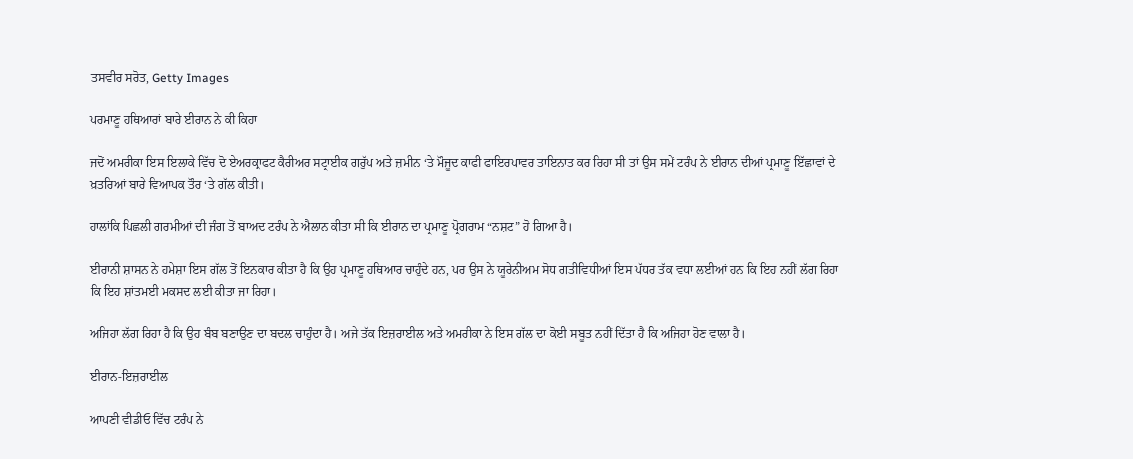ਤਸਵੀਰ ਸਰੋਤ, Getty Images

ਪਰਮਾਣੂ ਹਥਿਆਰਾਂ ਬਾਰੇ ਈਰਾਨ ਨੇ ਕੀ ਕਿਹਾ

ਜਦੋਂ ਅਮਰੀਕਾ ਇਸ ਇਲਾਕੇ ਵਿੱਚ ਦੋ ਏਅਰਕ੍ਰਾਫਟ ਕੈਰੀਅਰ ਸਟ੍ਰਾਈਕ ਗਰੁੱਪ ਅਤੇ ਜ਼ਮੀਨ ‘ਤੇ ਮੌਜੂਦ ਕਾਫੀ ਫਾਇਰਪਾਵਰ ਤਾਇਨਾਤ ਕਰ ਰਿਹਾ ਸੀ ਤਾਂ ਉਸ ਸਮੇਂ ਟਰੰਪ ਨੇ ਈਰਾਨ ਦੀਆਂ ਪ੍ਰਮਾਣੂ ਇੱਛਾਵਾਂ ਦੇ ਖ਼ਤਰਿਆਂ ਬਾਰੇ ਵਿਆਪਕ ਤੌਰ ‘ਤੇ ਗੱਲ ਕੀਤੀ।

ਹਾਲਾਂਕਿ ਪਿਛਲੀ ਗਰਮੀਆਂ ਦੀ ਜੰਗ ਤੋਂ ਬਾਅਦ ਟਰੰਪ ਨੇ ਐਲਾਨ ਕੀਤਾ ਸੀ ਕਿ ਈਰਾਨ ਦਾ ਪ੍ਰਮਾਣੂ ਪ੍ਰੋਗਰਾਮ “ਨਸ਼ਟ” ਹੋ ਗਿਆ ਹੈ।

ਈਰਾਨੀ ਸ਼ਾਸਨ ਨੇ ਹਮੇਸ਼ਾ ਇਸ ਗੱਲ ਤੋਂ ਇਨਕਾਰ ਕੀਤਾ ਹੈ ਕਿ ਉਹ ਪ੍ਰਮਾਣੂ ਹਥਿਆਰ ਚਾਹੁੰਦੇ ਹਨ, ਪਰ ਉਸ ਨੇ ਯੂਰੇਨੀਅਮ ਸੋਧ ਗਤੀਵਿਧੀਆਂ ਇਸ ਪੱਧਰ ਤੱਕ ਵਧਾ ਲਈਆਂ ਹਨ ਕਿ ਇਹ ਨਹੀਂ ਲੱਗ ਰਿਹਾ ਕਿ ਇਹ ਸ਼ਾਂਤਮਈ ਮਕਸਦ ਲਈ ਕੀਤਾ ਜਾ ਰਿਹਾ।

ਅਜਿਹਾ ਲੱਗ ਰਿਹਾ ਹੈ ਕਿ ਉਹ ਬੰਬ ਬਣਾਉਣ ਦਾ ਬਦਲ ਚਾਹੁੰਦਾ ਹੈ। ਅਜੇ ਤੱਕ ਇਜ਼ਰਾਈਲ ਅਤੇ ਅਮਰੀਕਾ ਨੇ ਇਸ ਗੱਲ ਦਾ ਕੋਈ ਸਬੂਤ ਨਹੀਂ ਦਿੱਤਾ ਹੈ ਕਿ ਅਜਿਹਾ ਹੋਣ ਵਾਲਾ ਹੈ।

ਈਰਾਨ-ਇਜ਼ਰਾਈਲ

ਆਪਣੀ ਵੀਡੀਓ ਵਿੱਚ ਟਰੰਪ ਨੇ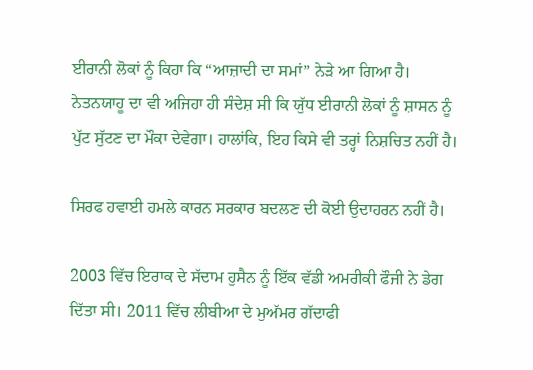ਈਰਾਨੀ ਲੋਕਾਂ ਨੂੰ ਕਿਹਾ ਕਿ “ਆਜ਼ਾਦੀ ਦਾ ਸਮਾਂ” ਨੇੜੇ ਆ ਗਿਆ ਹੈ। ਨੇਤਨਯਾਹੂ ਦਾ ਵੀ ਅਜਿਹਾ ਹੀ ਸੰਦੇਸ਼ ਸੀ ਕਿ ਯੁੱਧ ਈਰਾਨੀ ਲੋਕਾਂ ਨੂੰ ਸ਼ਾਸਨ ਨੂੰ ਪੁੱਟ ਸੁੱਟਣ ਦਾ ਮੌਕਾ ਦੇਵੇਗਾ। ਹਾਲਾਂਕਿ, ਇਹ ਕਿਸੇ ਵੀ ਤਰ੍ਹਾਂ ਨਿਸ਼ਚਿਤ ਨਹੀਂ ਹੈ।

ਸਿਰਫ ਹਵਾਈ ਹਮਲੇ ਕਾਰਨ ਸਰਕਾਰ ਬਦਲਣ ਦੀ ਕੋਈ ਉਦਾਹਰਨ ਨਹੀਂ ਹੈ।

2003 ਵਿੱਚ ਇਰਾਕ ਦੇ ਸੱਦਾਮ ਹੁਸੈਨ ਨੂੰ ਇੱਕ ਵੱਡੀ ਅਮਰੀਕੀ ਫੌਜੀ ਨੇ ਡੇਗ ਦਿੱਤਾ ਸੀ। 2011 ਵਿੱਚ ਲੀਬੀਆ ਦੇ ਮੁਅੱਮਰ ਗੱਦਾਫੀ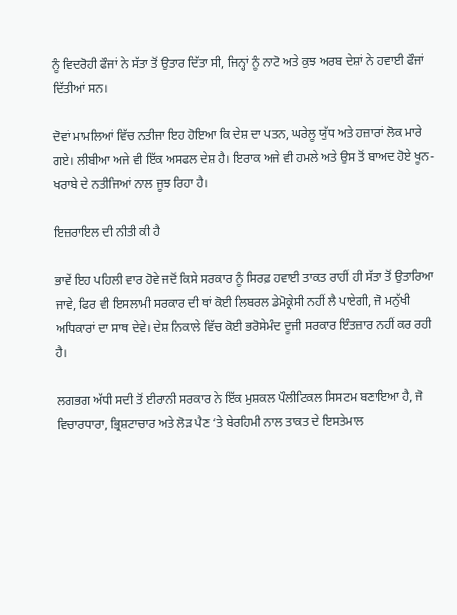ਨੂੰ ਵਿਦਰੋਹੀ ਫੌਜਾਂ ਨੇ ਸੱਤਾ ਤੋਂ ਉਤਾਰ ਦਿੱਤਾ ਸੀ, ਜਿਨ੍ਹਾਂ ਨੂੰ ਨਾਟੋ ਅਤੇ ਕੁਝ ਅਰਬ ਦੇਸ਼ਾਂ ਨੇ ਹਵਾਈ ਫੌਜਾਂ ਦਿੱਤੀਆਂ ਸਨ।

ਦੋਵਾਂ ਮਾਮਲਿਆਂ ਵਿੱਚ ਨਤੀਜਾ ਇਹ ਹੋਇਆ ਕਿ ਦੇਸ਼ ਦਾ ਪਤਨ, ਘਰੇਲੂ ਯੁੱਧ ਅਤੇ ਹਜ਼ਾਰਾਂ ਲੋਕ ਮਾਰੇ ਗਏ। ਲੀਬੀਆ ਅਜੇ ਵੀ ਇੱਕ ਅਸਫਲ ਦੇਸ਼ ਹੈ। ਇਰਾਕ ਅਜੇ ਵੀ ਹਮਲੇ ਅਤੇ ਉਸ ਤੋਂ ਬਾਅਦ ਹੋਏ ਖੂਨ-ਖਰਾਬੇ ਦੇ ਨਤੀਜਿਆਂ ਨਾਲ ਜੂਝ ਰਿਹਾ ਹੈ।

ਇਜ਼ਰਾਇਲ ਦੀ ਨੀਤੀ ਕੀ ਹੈ

ਭਾਵੇਂ ਇਹ ਪਹਿਲੀ ਵਾਰ ਹੋਵੇ ਜਦੋਂ ਕਿਸੇ ਸਰਕਾਰ ਨੂੰ ਸਿਰਫ਼ ਹਵਾਈ ਤਾਕਤ ਰਾਹੀਂ ਹੀ ਸੱਤਾ ਤੋਂ ਉਤਾਰਿਆ ਜਾਵੇ, ਫਿਰ ਵੀ ਇਸਲਾਮੀ ਸਰਕਾਰ ਦੀ ਥਾਂ ਕੋਈ ਲਿਬਰਲ ਡੇਮੋਕ੍ਰੇਸੀ ਨਹੀਂ ਲੈ ਪਾਏਗੀ, ਜੋ ਮਨੁੱਖੀ ਅਧਿਕਾਰਾਂ ਦਾ ਸਾਥ ਦੇਵੇ। ਦੇਸ਼ ਨਿਕਾਲੇ ਵਿੱਚ ਕੋਈ ਭਰੋਸੇਮੰਦ ਦੂਜੀ ਸਰਕਾਰ ਇੰਤਜ਼ਾਰ ਨਹੀਂ ਕਰ ਰਹੀ ਹੈ।

ਲਗਭਗ ਅੱਧੀ ਸਦੀ ਤੋਂ ਈਰਾਨੀ ਸਰਕਾਰ ਨੇ ਇੱਕ ਮੁਸ਼ਕਲ ਪੌਲੀਟਿਕਲ ਸਿਸਟਮ ਬਣਾਇਆ ਹੈ, ਜੋ ਵਿਚਾਰਧਾਰਾ, ਭ੍ਰਿਸ਼ਟਾਚਾਰ ਅਤੇ ਲੋੜ ਪੈਣ ‘ਤੇ ਬੇਰਹਿਮੀ ਨਾਲ ਤਾਕਤ ਦੇ ਇਸਤੇਮਾਲ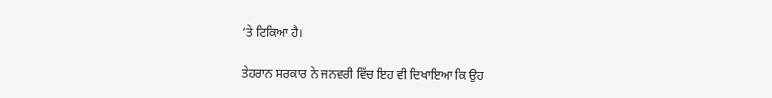‘ਤੇ ਟਿਕਿਆ ਹੈ।

ਤੇਹਰਾਨ ਸਰਕਾਰ ਨੇ ਜਨਵਰੀ ਵਿੱਚ ਇਹ ਵੀ ਦਿਖਾਇਆ ਕਿ ਉਹ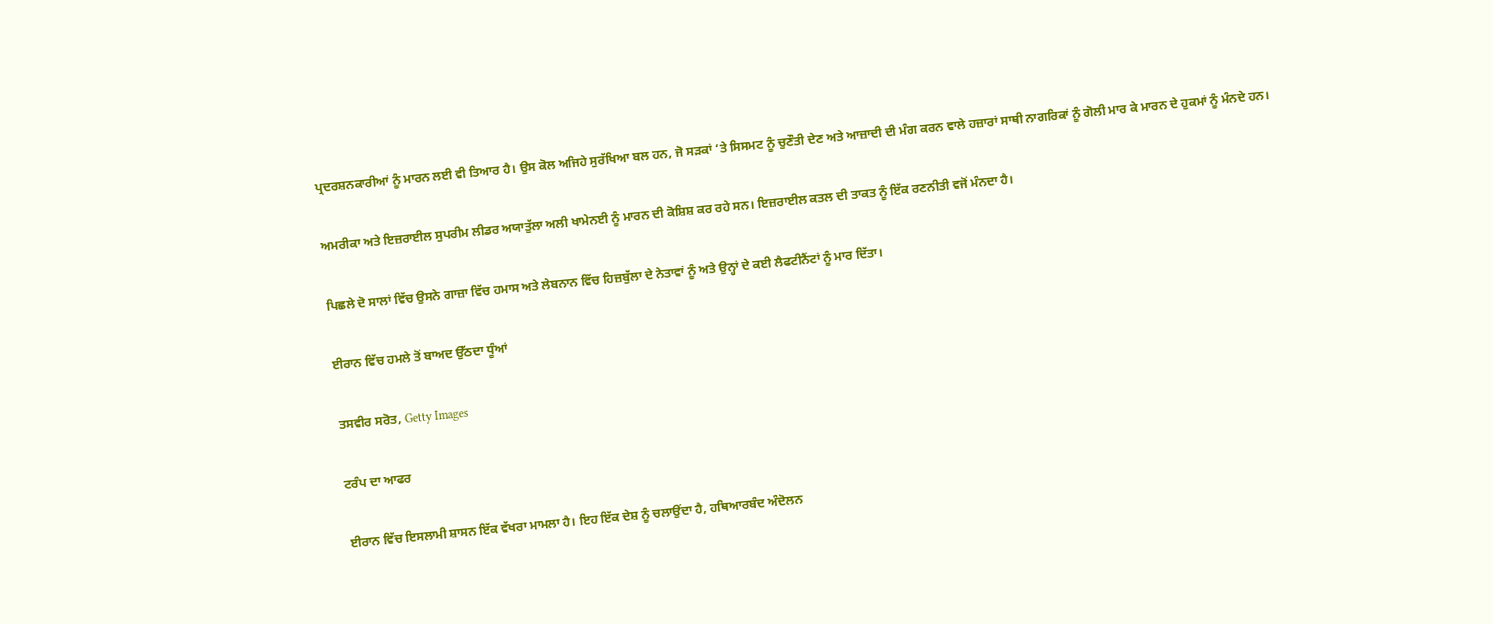ਪ੍ਰਦਰਸ਼ਨਕਾਰੀਆਂ ਨੂੰ ਮਾਰਨ ਲਈ ਵੀ ਤਿਆਰ ਹੈ। ਉਸ ਕੋਲ ਅਜਿਹੇ ਸੁਰੱਖਿਆ ਬਲ ਹਨ, ਜੋ ਸੜਕਾਂ ‘ਤੇ ਸਿਸਮਟ ਨੂੰ ਚੁਣੌਤੀ ਦੇਣ ਅਤੇ ਆਜ਼ਾਦੀ ਦੀ ਮੰਗ ਕਰਨ ਵਾਲੇ ਹਜ਼ਾਰਾਂ ਸਾਥੀ ਨਾਗਰਿਕਾਂ ਨੂੰ ਗੋਲੀ ਮਾਰ ਕੇ ਮਾਰਨ ਦੇ ਹੁਕਮਾਂ ਨੂੰ ਮੰਨਦੇ ਹਨ।

ਅਮਰੀਕਾ ਅਤੇ ਇਜ਼ਰਾਈਲ ਸੁਪਰੀਮ ਲੀਡਰ ਅਯਾਤੁੱਲਾ ਅਲੀ ਖਾਮੇਨਈ ਨੂੰ ਮਾਰਨ ਦੀ ਕੋਸ਼ਿਸ਼ ਕਰ ਰਹੇ ਸਨ। ਇਜ਼ਰਾਈਲ ਕਤਲ ਦੀ ਤਾਕਤ ਨੂੰ ਇੱਕ ਰਣਨੀਤੀ ਵਜੋਂ ਮੰਨਦਾ ਹੈ।

ਪਿਛਲੇ ਦੋ ਸਾਲਾਂ ਵਿੱਚ ਉਸਨੇ ਗਾਜ਼ਾ ਵਿੱਚ ਹਮਾਸ ਅਤੇ ਲੇਬਨਾਨ ਵਿੱਚ ਹਿਜ਼ਬੁੱਲਾ ਦੇ ਨੇਤਾਵਾਂ ਨੂੰ ਅਤੇ ਉਨ੍ਹਾਂ ਦੇ ਕਈ ਲੈਫਟੀਨੈਂਟਾਂ ਨੂੰ ਮਾਰ ਦਿੱਤਾ।

ਈਰਾਨ ਵਿੱਚ ਹਮਲੇ ਤੋਂ ਬਾਅਦ ਉੱਠਦਾ ਧੂੰਆਂ

ਤਸਵੀਰ ਸਰੋਤ, Getty Images

ਟਰੰਪ ਦਾ ਆਫਰ

ਈਰਾਨ ਵਿੱਚ ਇਸਲਾਮੀ ਸ਼ਾਸਨ ਇੱਕ ਵੱਖਰਾ ਮਾਮਲਾ ਹੈ। ਇਹ ਇੱਕ ਦੇਸ਼ ਨੂੰ ਚਲਾਉਂਦਾ ਹੈ, ਹਥਿਆਰਬੰਦ ਅੰਦੋਲਨ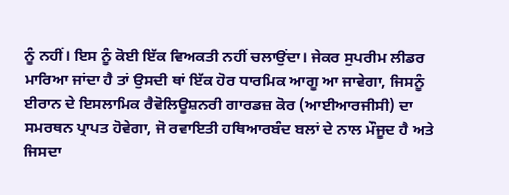ਨੂੰ ਨਹੀਂ। ਇਸ ਨੂੰ ਕੋਈ ਇੱਕ ਵਿਅਕਤੀ ਨਹੀਂ ਚਲਾਉਂਦਾ। ਜੇਕਰ ਸੁਪਰੀਮ ਲੀਡਰ ਮਾਰਿਆ ਜਾਂਦਾ ਹੈ ਤਾਂ ਉਸਦੀ ਥਾਂ ਇੱਕ ਹੋਰ ਧਾਰਮਿਕ ਆਗੂ ਆ ਜਾਵੇਗਾ, ਜਿਸਨੂੰ ਈਰਾਨ ਦੇ ਇਸਲਾਮਿਕ ਰੈਵੋਲਿਊਸ਼ਨਰੀ ਗਾਰਡਜ਼ ਕੋਰ (ਆਈਆਰਜੀਸੀ) ਦਾ ਸਮਰਥਨ ਪ੍ਰਾਪਤ ਹੋਵੇਗਾ, ਜੋ ਰਵਾਇਤੀ ਹਥਿਆਰਬੰਦ ਬਲਾਂ ਦੇ ਨਾਲ ਮੌਜੂਦ ਹੈ ਅਤੇ ਜਿਸਦਾ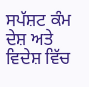ਸਪੱਸ਼ਟ ਕੰਮ ਦੇਸ਼ ਅਤੇ ਵਿਦੇਸ਼ ਵਿੱਚ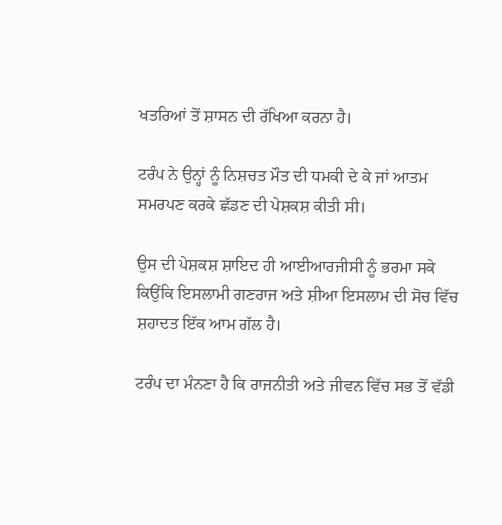ਖਤਰਿਆਂ ਤੋਂ ਸ਼ਾਸਨ ਦੀ ਰੱਖਿਆ ਕਰਨਾ ਹੈ।

ਟਰੰਪ ਨੇ ਉਨ੍ਹਾਂ ਨੂੰ ਨਿਸ਼ਚਤ ਮੌਤ ਦੀ ਧਮਕੀ ਦੇ ਕੇ ਜਾਂ ਆਤਮ ਸਮਰਪਣ ਕਰਕੇ ਛੱਡਣ ਦੀ ਪੇਸ਼ਕਸ਼ ਕੀਤੀ ਸੀ।

ਉਸ ਦੀ ਪੇਸ਼ਕਸ਼ ਸ਼ਾਇਦ ਹੀ ਆਈਆਰਜੀਸੀ ਨੂੰ ਭਰਮਾ ਸਕੇ ਕਿਉਂਕਿ ਇਸਲਾਮੀ ਗਣਰਾਜ ਅਤੇ ਸ਼ੀਆ ਇਸਲਾਮ ਦੀ ਸੋਚ ਵਿੱਚ ਸ਼ਹਾਦਤ ਇੱਕ ਆਮ ਗੱਲ ਹੈ।

ਟਰੰਪ ਦਾ ਮੰਨਣਾ ਹੈ ਕਿ ਰਾਜਨੀਤੀ ਅਤੇ ਜੀਵਨ ਵਿੱਚ ਸਭ ਤੋਂ ਵੱਡੀ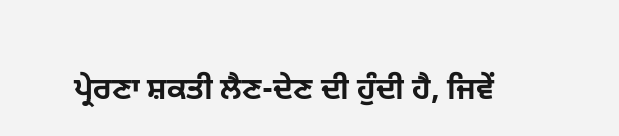ਪ੍ਰੇਰਣਾ ਸ਼ਕਤੀ ਲੈਣ-ਦੇਣ ਦੀ ਹੁੰਦੀ ਹੈ, ਜਿਵੇਂ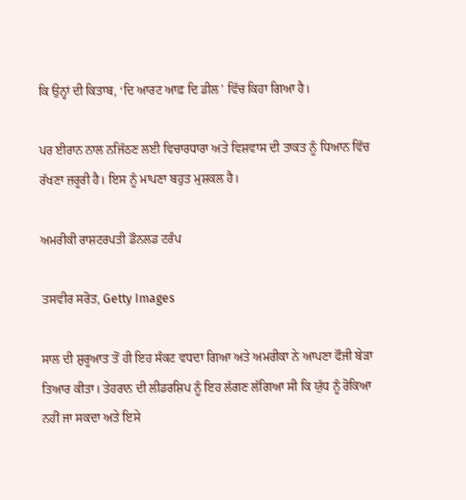ਕਿ ਉਨ੍ਹਾਂ ਦੀ ਕਿਤਾਬ, ‘ਦਿ ਆਰਟ ਆਫ਼ ਦਿ ਡੀਲ’ ਵਿੱਚ ਕਿਹਾ ਗਿਆ ਹੈ।

ਪਰ ਈਰਾਨ ਨਾਲ ਨਜਿੱਠਣ ਲਈ ਵਿਚਾਰਧਾਰਾ ਅਤੇ ਵਿਸ਼ਵਾਸ ਦੀ ਤਾਕਤ ਨੂੰ ਧਿਆਨ ਵਿੱਚ ਰੱਖਣਾ ਜ਼ਰੂਰੀ ਹੈ। ਇਸ ਨੂੰ ਮਾਪਣਾ ਬਹੁਤ ਮੁਸ਼ਕਲ ਹੈ।

ਅਮਰੀਕੀ ਰਾਸ਼ਟਰਪਤੀ ਡੌਨਲਡ ਟਰੰਪ

ਤਸਵੀਰ ਸਰੋਤ, Getty Images

ਸਾਲ ਦੀ ਸ਼ੁਰੂਆਤ ਤੋਂ ਹੀ ਇਹ ਸੰਕਟ ਵਧਦਾ ਗਿਆ ਅਤੇ ਅਮਰੀਕਾ ਨੇ ਆਪਣਾ ਫੌਜੀ ਬੇੜਾ ਤਿਆਰ ਕੀਤਾ। ਤੇਹਰਾਨ ਦੀ ਲੀਡਰਸ਼ਿਪ ਨੂੰ ਇਹ ਲੱਗਣ ਲੱਗਿਆ ਸੀ ਕਿ ਯੁੱਧ ਨੂੰ ਰੋਕਿਆ ਨਹੀਂ ਜਾ ਸਕਦਾ ਅਤੇ ਇਸੇ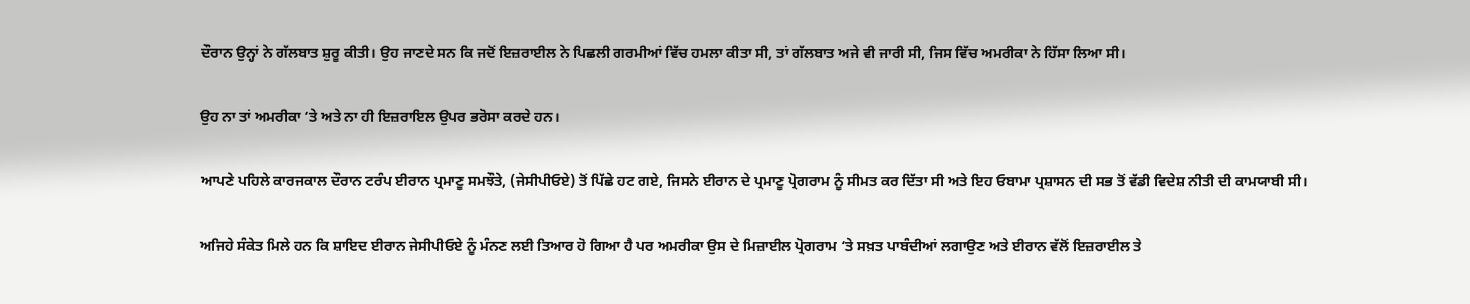ਦੌਰਾਨ ਉਨ੍ਹਾਂ ਨੇ ਗੱਲਬਾਤ ਸ਼ੁਰੂ ਕੀਤੀ। ਉਹ ਜਾਣਦੇ ਸਨ ਕਿ ਜਦੋਂ ਇਜ਼ਰਾਈਲ ਨੇ ਪਿਛਲੀ ਗਰਮੀਆਂ ਵਿੱਚ ਹਮਲਾ ਕੀਤਾ ਸੀ, ਤਾਂ ਗੱਲਬਾਤ ਅਜੇ ਵੀ ਜਾਰੀ ਸੀ, ਜਿਸ ਵਿੱਚ ਅਮਰੀਕਾ ਨੇ ਹਿੱਸਾ ਲਿਆ ਸੀ।

ਉਹ ਨਾ ਤਾਂ ਅਮਰੀਕਾ ‘ਤੇ ਅਤੇ ਨਾ ਹੀ ਇਜ਼ਰਾਇਲ ਉਪਰ ਭਰੋਸਾ ਕਰਦੇ ਹਨ।

ਆਪਣੇ ਪਹਿਲੇ ਕਾਰਜਕਾਲ ਦੌਰਾਨ ਟਰੰਪ ਈਰਾਨ ਪ੍ਰਮਾਣੂ ਸਮਝੌਤੇ, (ਜੇਸੀਪੀਓਏ) ਤੋਂ ਪਿੱਛੇ ਹਟ ਗਏ, ਜਿਸਨੇ ਈਰਾਨ ਦੇ ਪ੍ਰਮਾਣੂ ਪ੍ਰੋਗਰਾਮ ਨੂੰ ਸੀਮਤ ਕਰ ਦਿੱਤਾ ਸੀ ਅਤੇ ਇਹ ਓਬਾਮਾ ਪ੍ਰਸ਼ਾਸਨ ਦੀ ਸਭ ਤੋਂ ਵੱਡੀ ਵਿਦੇਸ਼ ਨੀਤੀ ਦੀ ਕਾਮਯਾਬੀ ਸੀ।

ਅਜਿਹੇ ਸੰਕੇਤ ਮਿਲੇ ਹਨ ਕਿ ਸ਼ਾਇਦ ਈਰਾਨ ਜੇਸੀਪੀਓਏ ਨੂੰ ਮੰਨਣ ਲਈ ਤਿਆਰ ਹੋ ਗਿਆ ਹੈ ਪਰ ਅਮਰੀਕਾ ਉਸ ਦੇ ਮਿਜ਼ਾਈਲ ਪ੍ਰੋਗਰਾਮ ‘ਤੇ ਸਖ਼ਤ ਪਾਬੰਦੀਆਂ ਲਗਾਉਣ ਅਤੇ ਈਰਾਨ ਵੱਲੋਂ ਇਜ਼ਰਾਈਲ ਤੇ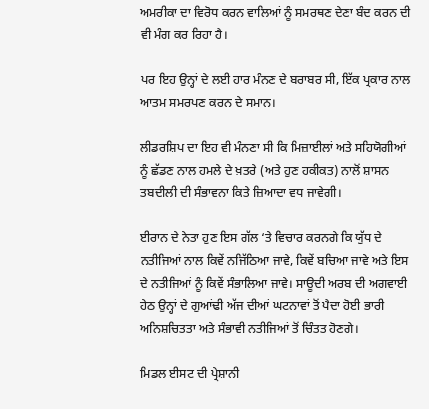ਅਮਰੀਕਾ ਦਾ ਵਿਰੋਧ ਕਰਨ ਵਾਲਿਆਂ ਨੂੰ ਸਮਰਥਣ ਦੇਣਾ ਬੰਦ ਕਰਨ ਦੀ ਵੀ ਮੰਗ ਕਰ ਰਿਹਾ ਹੈ।

ਪਰ ਇਹ ਉਨ੍ਹਾਂ ਦੇ ਲਈ ਹਾਰ ਮੰਨਣ ਦੇ ਬਰਾਬਰ ਸੀ, ਇੱਕ ਪ੍ਰਕਾਰ ਨਾਲ ਆਤਮ ਸਮਰਪਣ ਕਰਨ ਦੇ ਸਮਾਨ।

ਲੀਡਰਸ਼ਿਪ ਦਾ ਇਹ ਵੀ ਮੰਨਣਾ ਸੀ ਕਿ ਮਿਜ਼ਾਈਲਾਂ ਅਤੇ ਸਹਿਯੋਗੀਆਂ ਨੂੰ ਛੱਡਣ ਨਾਲ ਹਮਲੇ ਦੇ ਖ਼ਤਰੇ (ਅਤੇ ਹੁਣ ਹਕੀਕਤ) ਨਾਲੋਂ ਸ਼ਾਸਨ ਤਬਦੀਲੀ ਦੀ ਸੰਭਾਵਨਾ ਕਿਤੇ ਜ਼ਿਆਦਾ ਵਧ ਜਾਵੇਗੀ।

ਈਰਾਨ ਦੇ ਨੇਤਾ ਹੁਣ ਇਸ ਗੱਲ ‘ਤੇ ਵਿਚਾਰ ਕਰਨਗੇ ਕਿ ਯੁੱਧ ਦੇ ਨਤੀਜਿਆਂ ਨਾਲ ਕਿਵੇਂ ਨਜਿੱਠਿਆ ਜਾਵੇ, ਕਿਵੇਂ ਬਚਿਆ ਜਾਵੇ ਅਤੇ ਇਸ ਦੇ ਨਤੀਜਿਆਂ ਨੂੰ ਕਿਵੇਂ ਸੰਭਾਲਿਆ ਜਾਵੇ। ਸਾਊਦੀ ਅਰਬ ਦੀ ਅਗਵਾਈ ਹੇਠ ਉਨ੍ਹਾਂ ਦੇ ਗੁਆਂਢੀ ਅੱਜ ਦੀਆਂ ਘਟਨਾਵਾਂ ਤੋਂ ਪੈਦਾ ਹੋਈ ਭਾਰੀ ਅਨਿਸ਼ਚਿਤਤਾ ਅਤੇ ਸੰਭਾਵੀ ਨਤੀਜਿਆਂ ਤੋਂ ਚਿੰਤਤ ਹੋਣਗੇ।

ਮਿਡਲ ਈਸਟ ਦੀ ਪ੍ਰੇਸ਼ਾਨੀ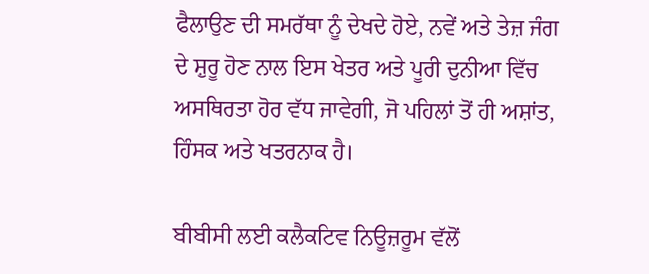ਫੈਲਾਉਣ ਦੀ ਸਮਰੱਥਾ ਨੂੰ ਦੇਖਦੇ ਹੋਏ, ਨਵੇਂ ਅਤੇ ਤੇਜ਼ ਜੰਗ ਦੇ ਸ਼ੁਰੂ ਹੋਣ ਨਾਲ ਇਸ ਖੇਤਰ ਅਤੇ ਪੂਰੀ ਦੁਨੀਆ ਵਿੱਚ ਅਸਥਿਰਤਾ ਹੋਰ ਵੱਧ ਜਾਵੇਗੀ, ਜੋ ਪਹਿਲਾਂ ਤੋਂ ਹੀ ਅਸ਼ਾਂਤ, ਹਿੰਸਕ ਅਤੇ ਖਤਰਨਾਕ ਹੈ।

ਬੀਬੀਸੀ ਲਈ ਕਲੈਕਟਿਵ ਨਿਊਜ਼ਰੂਮ ਵੱਲੋਂ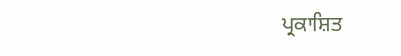ਪ੍ਰਕਾਸ਼ਿਤ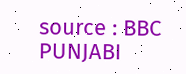source : BBC PUNJABI